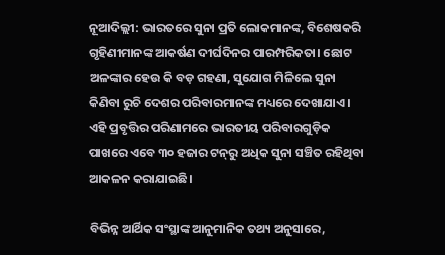ନୂଆଦିଲ୍ଲୀ: ଭାରତରେ ସୁନା ପ୍ରତି ଲୋକମାନଙ୍କ, ବିଶେଷକରି ଗୃହିଣୀମାନଙ୍କ ଆକର୍ଷଣ ଦୀର୍ଘଦିନର ପାରମ୍ପରିକତା। ଛୋଟ ଅଳଙ୍କାର ହେଉ କି ବଡ଼ ଗହଣା, ସୁଯୋଗ ମିଳିଲେ ସୁନା କିଣିବା ରୁଚି ଦେଶର ପରିବାରମାନଙ୍କ ମଧ୍ୟରେ ଦେଖାଯାଏ। ଏହି ପ୍ରବୃତ୍ତିର ପରିଣାମରେ ଭାରତୀୟ ପରିବାରଗୁଡ଼ିକ ପାଖରେ ଏବେ ୩୦ ହଜାର ଟନ୍‌ରୁ ଅଧିକ ସୁନା ସଞ୍ଚିତ ରହିଥିବା ଆକଳନ କରାଯାଇଛି।

ବିଭିନ୍ନ ଆର୍ଥିକ ସଂସ୍ଥାଙ୍କ ଆନୁମାନିକ ତଥ୍ୟ ଅନୁସାରେ,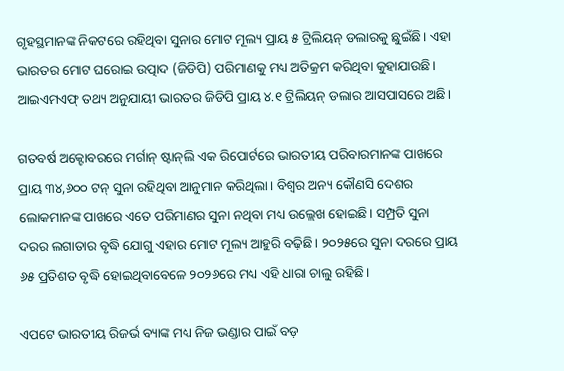ଗୃହସ୍ଥମାନଙ୍କ ନିକଟରେ ରହିଥିବା ସୁନାର ମୋଟ ମୂଲ୍ୟ ପ୍ରାୟ ୫ ଟ୍ରିଲିୟନ୍‌ ଡଲାରକୁ ଛୁଇଁଛି। ଏହା ଭାରତର ମୋଟ ଘରୋଇ ଉତ୍ପାଦ (ଜିଡିପି) ପରିମାଣକୁ ମଧ୍ୟ ଅତିକ୍ରମ କରିଥିବା କୁହାଯାଉଛି। ଆଇଏମଏଫ୍‌ ତଥ୍ୟ ଅନୁଯାୟୀ ଭାରତର ଜିଡିପି ପ୍ରାୟ ୪.୧ ଟ୍ରିଲିୟନ୍‌ ଡଲାର ଆସପାସରେ ଅଛି।

ଗତବର୍ଷ ଅକ୍ଟୋବରରେ ମର୍ଗାନ୍‌ ଷ୍ଟାନ୍‌ଲି ଏକ ରିପୋର୍ଟରେ ଭାରତୀୟ ପରିବାରମାନଙ୍କ ପାଖରେ ପ୍ରାୟ ୩୪,୬୦୦ ଟନ୍‌ ସୁନା ରହିଥିବା ଆନୁମାନ କରିଥିଲା। ବିଶ୍ୱର ଅନ୍ୟ କୌଣସି ଦେଶର ଲୋକମାନଙ୍କ ପାଖରେ ଏତେ ପରିମାଣର ସୁନା ନଥିବା ମଧ୍ୟ ଉଲ୍ଲେଖ ହୋଇଛି। ସମ୍ପ୍ରତି ସୁନା ଦରର ଲଗାତାର ବୃଦ୍ଧି ଯୋଗୁ ଏହାର ମୋଟ ମୂଲ୍ୟ ଆହୁରି ବଢ଼ିଛି। ୨୦୨୫ରେ ସୁନା ଦରରେ ପ୍ରାୟ ୬୫ ପ୍ରତିଶତ ବୃଦ୍ଧି ହୋଇଥିବାବେଳେ ୨୦୨୬ରେ ମଧ୍ୟ ଏହି ଧାରା ଚାଲୁ ରହିଛି।

ଏପଟେ ଭାରତୀୟ ରିଜର୍ଭ ବ୍ୟାଙ୍କ ମଧ୍ୟ ନିଜ ଭଣ୍ଡାର ପାଇଁ ବଡ଼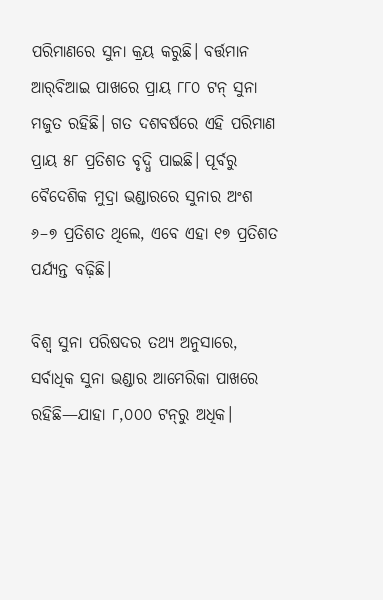ପରିମାଣରେ ସୁନା କ୍ରୟ କରୁଛି। ବର୍ତ୍ତମାନ ଆର୍‌ବିଆଇ ପାଖରେ ପ୍ରାୟ ୮୮୦ ଟନ୍‌ ସୁନା ମଜୁତ ରହିଛି। ଗତ ଦଶବର୍ଷରେ ଏହି ପରିମାଣ ପ୍ରାୟ ୫୮ ପ୍ରତିଶତ ବୃଦ୍ଧି ପାଇଛି। ପୂର୍ବରୁ ବୈଦେଶିକ ମୁଦ୍ରା ଭଣ୍ଡାରରେ ସୁନାର ଅଂଶ ୬–୭ ପ୍ରତିଶତ ଥିଲେ, ଏବେ ଏହା ୧୭ ପ୍ରତିଶତ ପର୍ଯ୍ୟନ୍ତ ବଢ଼ିଛି।

ବିଶ୍ୱ ସୁନା ପରିଷଦର ତଥ୍ୟ ଅନୁସାରେ, ସର୍ବାଧିକ ସୁନା ଭଣ୍ଡାର ଆମେରିକା ପାଖରେ ରହିଛି—ଯାହା ୮,୦୦୦ ଟନ୍‌ରୁ ଅଧିକ।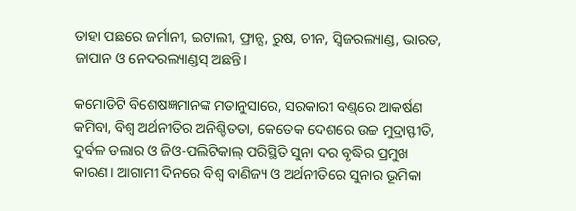ତାହା ପଛରେ ଜର୍ମାନୀ, ଇଟାଲୀ, ଫ୍ରାନ୍ସ, ରୁଷ, ଚୀନ, ସ୍ୱିଜରଲ୍ୟାଣ୍ଡ, ଭାରତ, ଜାପାନ ଓ ନେଦରଲ୍ୟାଣ୍ଡସ୍‌ ଅଛନ୍ତି।

କମୋଡିଟି ବିଶେଷଜ୍ଞମାନଙ୍କ ମତାନୁସାରେ, ସରକାରୀ ବଣ୍ଡ୍‌ରେ ଆକର୍ଷଣ କମିବା, ବିଶ୍ୱ ଅର୍ଥନୀତିର ଅନିଶ୍ଚିତତା, କେତେକ ଦେଶରେ ଉଚ୍ଚ ମୁଦ୍ରାସ୍ଫୀତି, ଦୁର୍ବଳ ଡଲାର ଓ ଜିଓ-ପଲିଟିକାଲ୍‌ ପରିସ୍ଥିତି ସୁନା ଦର ବୃଦ୍ଧିର ପ୍ରମୁଖ କାରଣ। ଆଗାମୀ ଦିନରେ ବିଶ୍ୱ ବାଣିଜ୍ୟ ଓ ଅର୍ଥନୀତିରେ ସୁନାର ଭୂମିକା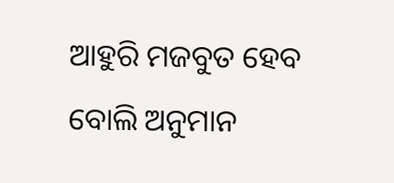ଆହୁରି ମଜବୁତ ହେବ ବୋଲି ଅନୁମାନ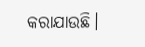କରାଯାଉଛି।